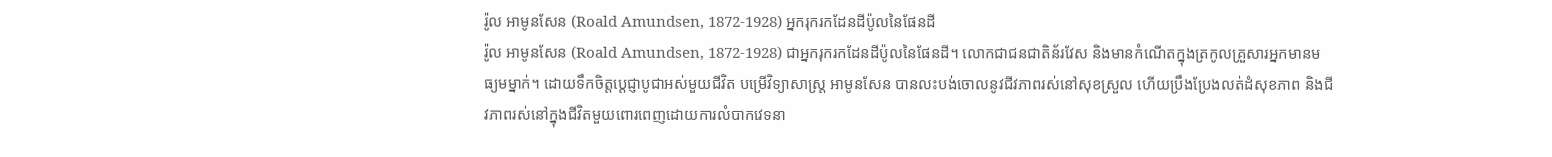រ៉ូល អាមូនសែន (Roald Amundsen, 1872-1928) អ្នករុករកដែនដីប៉ូលនៃផែនដី
រ៉ូល អាមូនសែន (Roald Amundsen, 1872-1928) ជាអ្នករុករកដែនដីប៉ូលនៃផែនដី។ លោកជាជនជាតិន័រវែស និងមានកំណើតក្នុងត្រកូលគ្រួសារអ្នកមានមធ្យមម្នាក់។ ដោយទឹកចិត្តប្ដេជ្ញាបូជាអស់មួយជីវិត បម្រើវិទ្យាសាស្ត្រ អាមូនសែន បានលះបង់ចោលនូវជីវភាពរស់នៅសុខស្រួល ហើយប្រឹងប្រែងលត់ដំសុខភាព និងជីវភាពរស់នៅក្នុងជីវិតមួយពោរពេញដោយការលំបាកវេទនា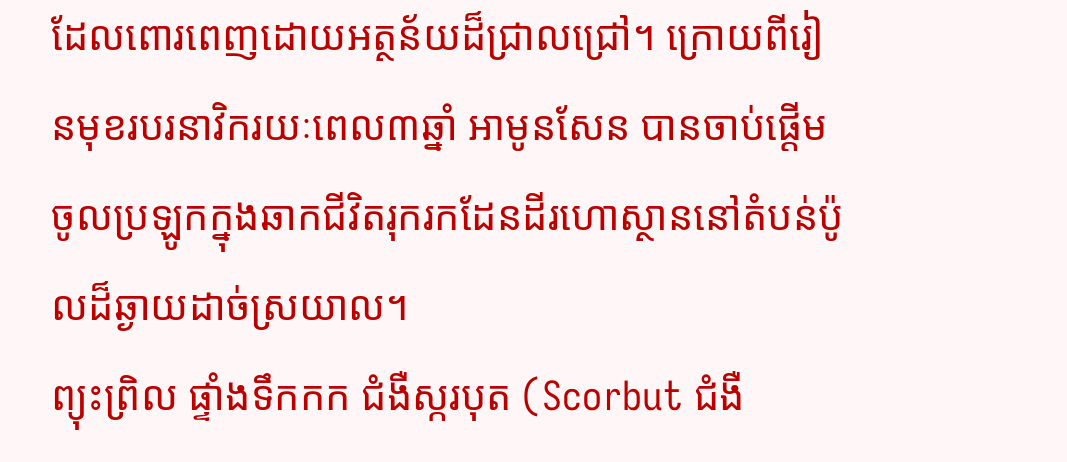ដែលពោរពេញដោយអត្ថន័យដ៏ជ្រាលជ្រៅ។ ក្រោយពីរៀនមុខរបរនាវិករយៈពេល៣ឆ្នាំ អាមូនសែន បានចាប់ផ្ដើមចូលប្រឡូកក្នុងឆាកជីវិតរុករកដែនដីរហោស្ថាននៅតំបន់ប៉ូលដ៏ឆ្ងាយដាច់ស្រយាល។
ព្យុះព្រិល ផ្ទាំងទឹកកក ជំងឺស្ករបុត (Scorbut ជំងឺ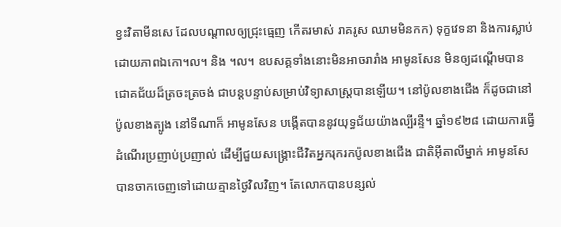ខ្វះវិតាមីនសេ ដែលបណ្ដាលឲ្យជ្រុះធ្មេញ កើតរមាស់ រាគរូស ឈាមមិនកក) ទុក្ខវេទនា និងការស្លាប់ដោយភាពឯកោ។ល។ និង ។ល។ ឧបសគ្គទាំងនោះមិនអាចរារាំង អាមូនសែន មិនឲ្យដណ្ដើមបានជោគជ័យដ៏ត្រចះត្រចង់ ជាបន្តបន្ទាប់សម្រាប់វិទ្យាសាស្ត្របានឡើយ។ នៅប៉ូលខាងជើង ក៏ដូចជានៅប៉ូលខាងត្បូង នៅទីណាក៏ អាមូនសែន បង្កើតបាននូវយុទ្ធជ័យយ៉ាងល្បីរន្ទឺ។ ឆ្នាំ១៩២៨ ដោយការធ្វើដំណើរប្រញាប់ប្រញាល់ ដើម្បីជួយសង្គ្រោះជីវិតអ្នករុករកប៉ូលខាងជើង ជាតិអ៊ីតាលីម្នាក់ អាមូនសែ បានចាកចេញទៅដោយគ្មានថ្ងៃវិលវិញ។ តែលោកបានបន្សល់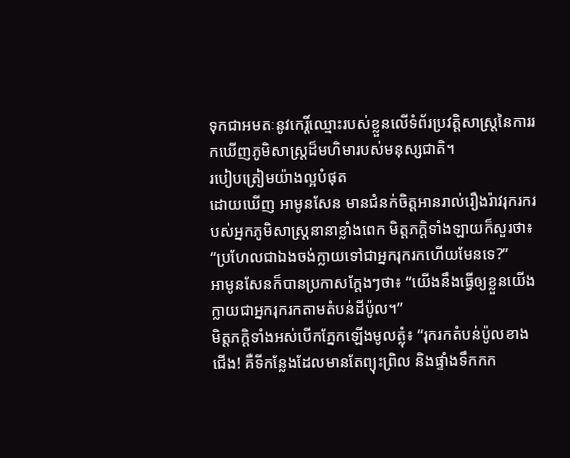ទុកជាអមតៈនូវកេរ្តិ៍ឈ្មោះរបស់ខ្លួនលើទំព័រប្រវត្តិសាស្ត្រនៃការរកឃើញភូមិសាស្ត្រដ៏មហិមារបស់មនុស្សជាតិ។
របៀបត្រៀមយ៉ាងល្អបំផុត
ដោយឃើញ អាមូនសែន មានជំនក់ចិត្តអានរាល់រឿងរ៉ាវរុករករបស់អ្នកភូមិសាស្ត្រនានាខ្លាំងពេក មិត្តភក្តិទាំងឡាយក៏សួរថា៖ “ប្រហែលជាឯងចង់ក្លាយទៅជាអ្នករុករកហើយមែនទេ?”
អាមូនសែនក៏បានប្រកាសក្ដែងៗថា៖ “យើងនឹងធ្វើឲ្យខ្លួនយើងក្លាយជាអ្នករុករកតាមតំបន់ដីប៉ូល។”
មិត្តភក្តិទាំងអស់បើកភ្នែកឡើងមូលត្លុំ៖ “រុករកតំបន់ប៉ូលខាងជើង! គឺទីកន្លែងដែលមានតែព្យុះព្រិល និងផ្ទាំងទឹកកក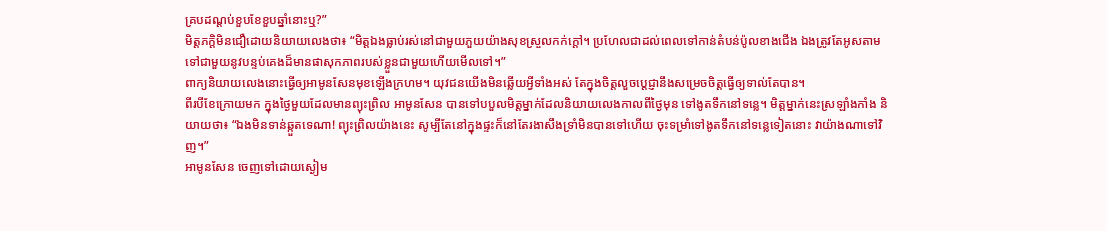គ្របដណ្ដប់ខួបខែខួបឆ្នាំនោះឬ?”
មិត្តភក្តិមិនជឿដោយនិយាយលេងថា៖ “មិត្តឯងធ្លាប់រស់នៅជាមួយភួយយ៉ាងសុខស្រួលកក់ក្ដៅ។ ប្រហែលជាដល់ពេលទៅកាន់តំបន់ប៉ូលខាងជើង ឯងត្រូវតែអូសតាមទៅជាមួយនូវបន្ទប់គេងដ៏មានផាសុកភាពរបស់ខ្លួនជាមួយហើយមើលទៅ។”
ពាក្យនិយាយលេងនោះធ្វើឲ្យអាមូនសែនមុខឡើងក្រហម។ យុវជនយើងមិនឆ្លើយអ្វីទាំងអស់ តែក្នុងចិត្តលួចប្ដេជ្ញានឹងសម្រេចចិត្តធ្វើឲ្យទាល់តែបាន។
ពីរបីខែក្រោយមក ក្នុងថ្ងៃមួយដែលមានព្យុះព្រិល អាមូនសែន បានទៅបបួលមិត្តម្នាក់ដែលនិយាយលេងកាលពីថ្ងៃមុន ទៅងូតទឹកនៅទន្លេ។ មិត្តម្នាក់នេះស្រឡាំងកាំង និយាយថា៖ “ឯងមិនទាន់ឆ្កួតទេណា! ព្យុះព្រិលយ៉ាងនេះ សូម្បីតែនៅក្នុងផ្ទះក៏នៅតែរងាសឹងទ្រាំមិនបានទៅហើយ ចុះទម្រាំទៅងូតទឹកនៅទន្លេទៀតនោះ វាយ៉ាងណាទៅវិញ។”
អាមូនសែន ចេញទៅដោយស្ងៀម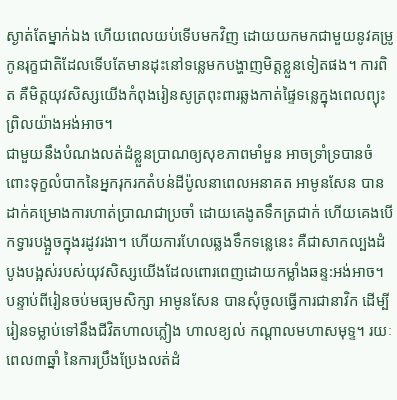ស្ងាត់តែម្នាក់ឯង ហើយពេលយប់ទើបមកវិញ ដោយយកមកជាមួយនូវគម្រូកូនរុក្ខជាតិដែលទើបតែមានដុះនៅទន្លេមកបង្ហាញមិត្តខ្លួនទៀតផង។ ការពិត គឺមិត្តយុវសិស្សយើងកំពុងរៀនសូត្រពុះពារឆ្លងកាត់ផ្ទៃទន្លេក្នុងពេលព្យុះព្រិលយ៉ាងអង់អាច។
ជាមួយនឹងបំណងលត់ដំខ្លួនប្រាណឲ្យសុខភាពមាំមួន អាចទ្រាំទ្របានចំពោះទុក្ខលំបាកនៃអ្នករុករកតំបន់ដីប៉ូលនាពេលអនាគត អាមូនសែន បានដាក់គម្រោងការហាត់ប្រាណជាប្រចាំ ដោយគេងូតទឹកត្រជាក់ ហើយគេងបើកទ្វារបង្អួចក្នុងរដូវរងា។ ហើយការហែលឆ្លងទឹកទន្លេនេះ គឺជាសាកល្បងដំបូងបង្អស់របស់យុវសិស្សយើងដែលពោរពេញដោយកម្លាំងឆន្ទ:អង់អាច។
បន្ទាប់ពីរៀនចប់មធ្យមសិក្សា អាមូនសែន បានសុំចូលធ្វើការជានាវិក ដើម្បីរៀនទម្លាប់ទៅនឹងជីវិតហាលភ្លៀង ហាលខ្យល់ កណ្ដាលមហាសមុទ្ទ។ រយៈពេល៣ឆ្នាំ នៃការប្រឹងប្រែងលត់ដំ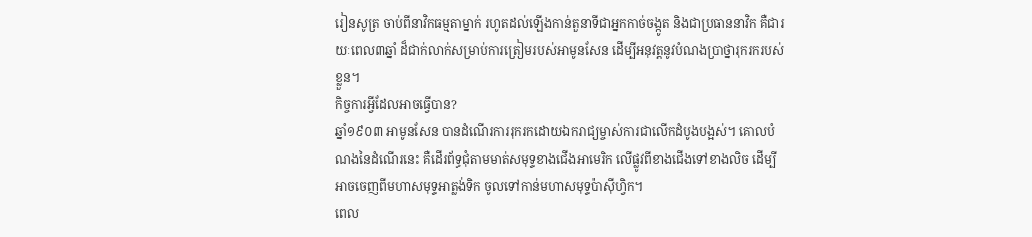រៀនសូត្រ ចាប់ពីនាវិកធម្មតាម្នាក់ រហូតដល់ឡើងកាន់តួនាទីជាអ្នកកាច់ចង្កូត និងជាប្រធាននាវិក គឺជារយៈពេល៣ឆ្នាំ ដ៏ជាក់លាក់សម្រាប់ការត្រៀមរបស់អាមូនសែន ដើម្បីអនុវត្តនូវបំណងប្រាថ្នារុករករបស់ខ្លួន។
កិច្ចការអ្វីដែលអាចធ្វើបាន?
ឆ្នាំ១៩០៣ អាមូនសែន បានដំណើរការរុករកដោយឯករាជ្យម្ចាស់ការជាលើកដំបូងបង្អស់។ គោលបំណងនៃដំណើរនេះ គឺដើរព័ទ្ធជុំតាមមាត់សមុទ្ទខាងជើងអាមេរិក លើផ្លូវពីខាងជើងទៅខាងលិច ដើម្បីអាចចេញពីមហាសមុទ្ទអាត្លង់ទិក ចូលទៅកាន់មហាសមុទ្ទប៉ាស៊ីហ្វិក។
ពេល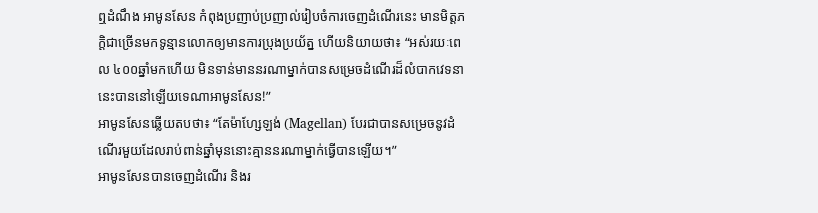ឮដំណឹង អាមូនសែន កំពុងប្រញាប់ប្រញាល់រៀបចំការចេញដំណើរនេះ មានមិត្តភក្តិជាច្រើនមកទូន្មានលោកឲ្យមានការប្រុងប្រយ័ត្ន ហើយនិយាយថា៖ “អស់រយៈពេល ៤០០ឆ្នាំមកហើយ មិនទាន់មាននរណាម្នាក់បានសម្រេចដំណើរដ៏លំបាកវេទនានេះបាននៅឡើយទេណាអាមូនសែន!”
អាមូនសែនឆ្លើយតបថា៖ “តែម៉ាហ្សែឡង់ (Magellan) បែរជាបានសម្រេចនូវដំណើរមួយដែលរាប់ពាន់ឆ្នាំមុននោះគ្មាននរណាម្នាក់ធ្វើបានឡើយ។”
អាមូនសែនបានចេញដំណើរ និងរ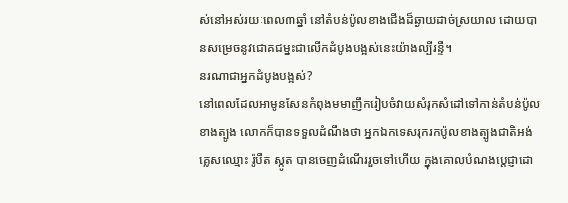ស់នៅអស់រយៈពេល៣ឆ្នាំ នៅតំបន់ប៉ូលខាងជើងដ៏ឆ្ងាយដាច់ស្រយាល ដោយបានសម្រេចនូវជោគជម្នះជាលើកដំបូងបង្អស់នេះយ៉ាងល្បីរន្ទឺ។
នរណាជាអ្នកដំបូងបង្អស់?
នៅពេលដែលអាមូនសែនកំពុងមមាញឹករៀបចំវាយសំរុកសំដៅទៅកាន់តំបន់ប៉ូលខាងត្បូង លោកក៏បានទទួលដំណឹងថា អ្នកឯកទេសរុករកប៉ូលខាងត្បូងជាតិអង់គ្លេសឈ្មោះ រ៉ូបឺត ស្កូត បានចេញដំណើររួចទៅហើយ ក្នុងគោលបំណងប្ដេជ្ញាដោ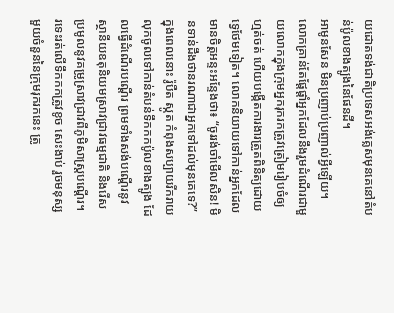យដោតទង់ជាតិប្រទេសអង់គ្លេសមុនគេនៅតំបន់ប៉ូលខាងត្បូងនៃផែនដី។
អាមូនសែន មិនប្រញាប់ប្រញាល់អ្វីឡើយ។ លោកគ្រាន់តែផ្ដែផ្ដាំអ្នកដែលនឹងរួមដំណើរជាមួយលោកក្នុងក្រុមអ្នករុករកត្រូវត្រៀមរៀបចំឲ្យហ្មត់ចត់ ហើយបង្កើតការងារត្រួតពិនិត្យដោយទ្វេថែមទៀត។ លោកនិយាយទៅកាន់អ្នកដែលមានចិត្តអន្ទះអន្ទែងថា៖ “ចូររង់ចាំមើលសិន! មិនទាន់ដឹងថានរណាជាអ្នកទៅដល់មុនគេទេ?”
ក្នុងពេលនោះ រ៉ូបឺត ស្កូត កំពុងសប្បាយរីករាយលុកចូលទៅកាន់តំបន់ទឹកកកប៉ូលខាងត្បូង ដែលធ្វើដំណើរបណ្ដើរ ព្រមទាំងសង់បណ្ដើរនូវស្ថានីយឧតុនិយមស្រាវជ្រាវធម្មជាតិ និងរើសប្រមូលនូវគម្រូស្រាវជ្រាវពីភូមិសាស្ត្របណ្ដើរ។ រទេះរត់លើទឹកកកត្រូវខូច សេះងាប់ រួចមនុស្សមួយចំនួននៃក្រុមរុករកនេះ ត្រូ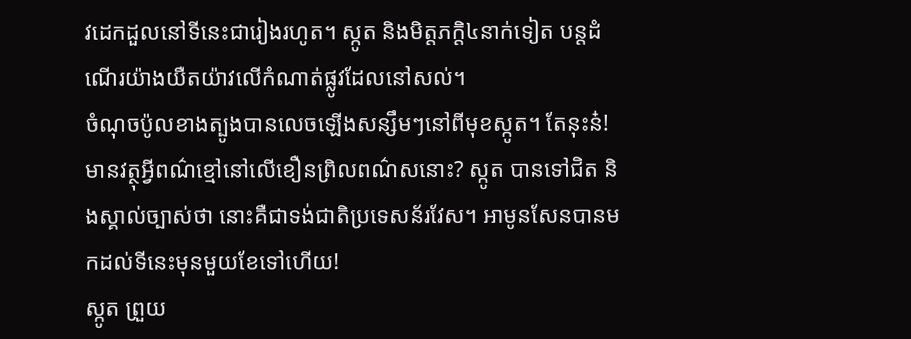វដេកដួលនៅទីនេះជារៀងរហូត។ ស្កូត និងមិត្តភក្តិ៤នាក់ទៀត បន្តដំណើរយ៉ាងយឺតយ៉ាវលើកំណាត់ផ្លូវដែលនៅសល់។
ចំណុចប៉ូលខាងត្បូងបានលេចឡើងសន្សឹមៗនៅពីមុខស្កូត។ តែនុះន៎! មានវត្ថុអ្វីពណ៌ខ្មៅនៅលើខឿនព្រិលពណ៌សនោះ? ស្កូត បានទៅជិត និងស្គាល់ច្បាស់ថា នោះគឺជាទង់ជាតិប្រទេសន័រវែស។ អាមូនសែនបានមកដល់ទីនេះមុនមួយខែទៅហើយ!
ស្កូត ព្រួយ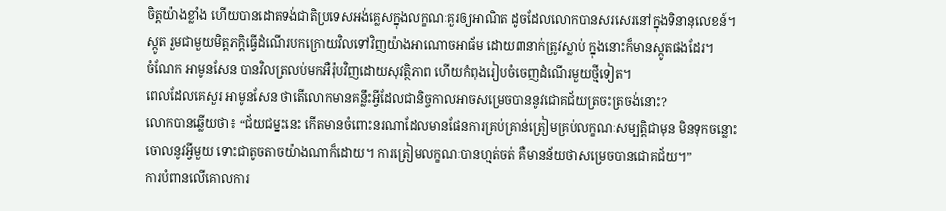ចិត្តយ៉ាងខ្លាំង ហើយបានដោតទង់ជាតិប្រទេសអង់គ្លេសក្នុងលក្ខណៈគួរឲ្យអាណិត ដូចដែលលោកបានសរសេរនៅក្នុងទិនានុលេខន៍។ ស្កូត រួមជាមួយមិត្តភក្តិធ្វើដំណើរបកក្រោយវិលទៅវិញយ៉ាងអាណោចអាធ័ម ដោយ៣នាក់ត្រូវស្លាប់ ក្នុងនោះក៏មានស្កូតផងដែរ។
ចំណែក អាមូនសែន បានវិលត្រលប់មកអឺរ៉ុបវិញដោយសុវត្ថិភាព ហើយកំពុងរៀបចំចេញដំណើរមួយថ្មីទៀត។
ពេលដែលគេសួរ អាមូនសែន ថាតើលោកមានគន្លឹះអ្វីដែលជានិច្ចកាលអាចសម្រេចបាននូវជោគជ័យត្រចះត្រចង់នោះ?
លោកបានឆ្លើយថា៖ “ជ័យជម្នះនេះ កើតមានចំពោះនរណាដែលមានផែនការគ្រប់គ្រាន់ត្រៀមគ្រប់លក្ខណៈសម្បត្តិជាមុន មិនទុកចន្លោះចោលនូវអ្វីមួយ ទោះជាតូចតាចយ៉ាងណាក៏ដោយ។ ការត្រៀមលក្ខណៈបានហ្មត់ចត់ គឺមានន័យថាសម្រេចបានជោគជ័យ។”
ការបំពានលើគោលការ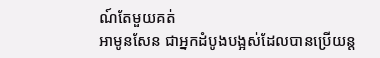ណ៍តែមួយគត់
អាមូនសែន ជាអ្នកដំបូងបង្អស់ដែលបានប្រើយន្ត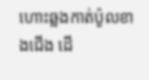ហោះឆ្លងកាត់ប៉ូលខាងជើង ដើ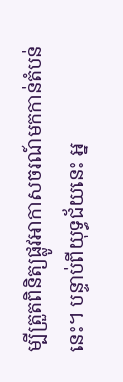ម្បីត្រួតពិនិត្យផ្លូវអាកាសចរណ៍មកកាន់តំបន់នេះ។ បន្ទាប់ពីយុទ្ធជ័យនេះ អ្ន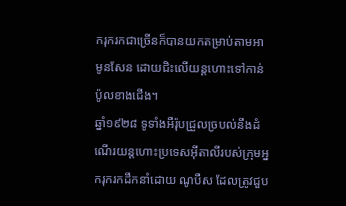ករុករកជាច្រើនក៏បានយកតម្រាប់តាមអាមូនសែន ដោយជិះលើយន្តហោះទៅកាន់ប៉ូលខាងជើង។
ឆ្នាំ១៩២៨ ទូទាំងអឺរ៉ុបជ្រួលច្របល់នឹងដំណើរយន្តហោះប្រទេសអ៊ីតាលីរបស់ក្រុមអ្នករុករកដឹកនាំដោយ ណូបឺស ដែលត្រូវជួប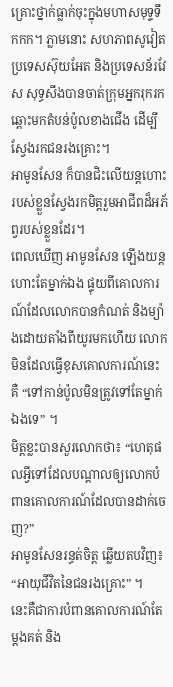គ្រោះថ្នាក់ធ្លាក់ចុះក្នុងមហាសមុទ្ទទឹកកក។ ភ្លាមនោះ សហភាពសូវៀត ប្រទេសស៊ុយអែត និងប្រទេសន័រវែស សុទ្ធសឹងបានចាត់ក្រុមអ្នករុករកឆ្ពោះមកតំបន់ប៉ូលខាងជើង ដើម្បីស្វែងរកជនរងគ្រោះ។
អាមូនសែន ក៏បានជិះលើយន្តហោះរបស់ខ្លួនស្វែងរកមិត្តរួមអាជីពដ៏អភ័ព្វរបស់ខ្លួនដែរ។
ពេលឃើញ អាមូនសែន ឡើងយន្តហោះតែម្នាក់ឯង ផ្ទុយពីគោលការណ៍ដែលលោកបានកំណត់ និងម្យ៉ាងដោយតាំងពីយូរមកហើយ លោកមិនដែលធ្វើខុសគោលការណ៍នេះ គឺ “ទៅកាន់ប៉ូលមិនត្រូវទៅតែម្នាក់ឯងទេ” ។
មិត្តខ្លះបានសួរលោកថា៖ “ហេតុផលអ្វីទៅដែលបណ្ដាលឲ្យលោកបំពានគោលការណ៍ដែលបានដាក់ចេញ?”
អាមូនសែនរន្ធត់ចិត្ត ឆ្លើយតបវិញ៖ “អាយុជីវិតនៃជនរងគ្រោះ” ។
នេះគឺជាការបំពានគោលការណ៍តែម្ដងគត់ និង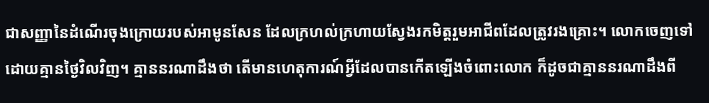ជាសញ្ញានៃដំណើរចុងក្រោយរបស់អាមូនសែន ដែលក្រហល់ក្រហាយស្វែងរកមិត្តរួមអាជីពដែលត្រូវរងគ្រោះ។ លោកចេញទៅដោយគ្មានថ្ងៃវិលវិញ។ គ្មាននរណាដឹងថា តើមានហេតុការណ៍អ្វីដែលបានកើតឡើងចំពោះលោក ក៏ដូចជាគ្មាននរណាដឹងពី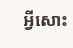អ្វីសោះ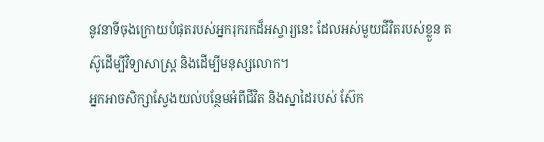នូវនាទីចុងក្រោយបំផុតរបស់អ្នករុករកដ៏អស្ចារ្យនេះ ដែលអស់មួយជីវិតរបស់ខ្លួន តស៊ូដើម្បីវិទ្យាសាស្ត្រ និងដើម្បីមនុស្សលោក។
អ្នកអាចសិក្សាស្វែងយល់បន្ថែមអំពីជីវិត និងស្នាដៃរបស់ ស៊ែក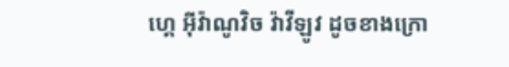ហ្គេ អ៊ីវ៉ាណូវិច វ៉ាវីឡូវ ដូចខាងក្រោ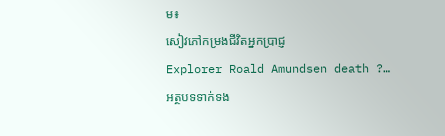ម៖
សៀវភៅកម្រងជីវិតអ្នកប្រាជ្ញ
Explorer Roald Amundsen death ?…
អត្ថបទទាក់ទង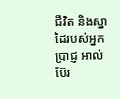ជីវិត និងស្នាដៃរបស់អ្នកប្រាជ្ញ អាល់ប៊ែរ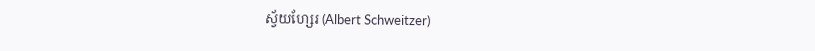ស្វ័យហ្សែរ (Albert Schweitzer)